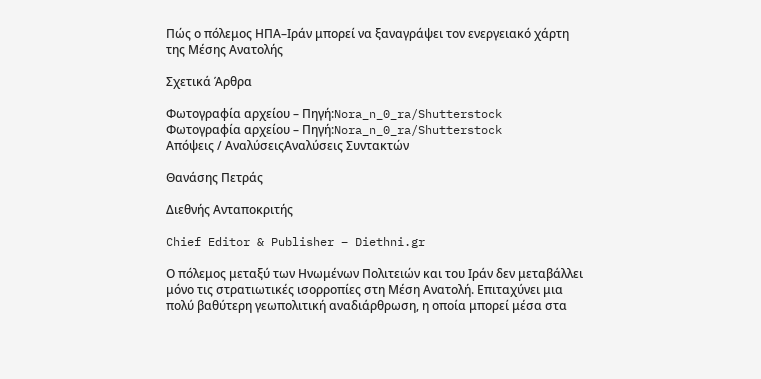Πώς ο πόλεμος ΗΠΑ–Ιράν μπορεί να ξαναγράψει τον ενεργειακό χάρτη της Μέσης Ανατολής

Σχετικά Άρθρα

Φωτογραφία αρχείου – Πηγή:Nora_n_0_ra/Shutterstock
Φωτογραφία αρχείου – Πηγή:Nora_n_0_ra/Shutterstock
Απόψεις / ΑναλύσειςΑναλύσεις Συντακτών

Θανάσης Πετράς

Διεθνής Ανταποκριτής

Chief Editor & Publisher – Diethni.gr

Ο πόλεμος μεταξύ των Ηνωμένων Πολιτειών και του Ιράν δεν μεταβάλλει μόνο τις στρατιωτικές ισορροπίες στη Μέση Ανατολή. Επιταχύνει μια πολύ βαθύτερη γεωπολιτική αναδιάρθρωση, η οποία μπορεί μέσα στα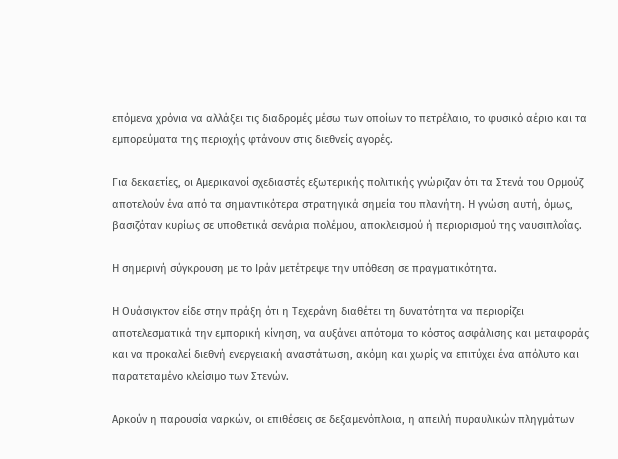επόμενα χρόνια να αλλάξει τις διαδρομές μέσω των οποίων το πετρέλαιο, το φυσικό αέριο και τα εμπορεύματα της περιοχής φτάνουν στις διεθνείς αγορές.

Για δεκαετίες, οι Αμερικανοί σχεδιαστές εξωτερικής πολιτικής γνώριζαν ότι τα Στενά του Ορμούζ αποτελούν ένα από τα σημαντικότερα στρατηγικά σημεία του πλανήτη. Η γνώση αυτή, όμως, βασιζόταν κυρίως σε υποθετικά σενάρια πολέμου, αποκλεισμού ή περιορισμού της ναυσιπλοΐας.

Η σημερινή σύγκρουση με το Ιράν μετέτρεψε την υπόθεση σε πραγματικότητα.

Η Ουάσιγκτον είδε στην πράξη ότι η Τεχεράνη διαθέτει τη δυνατότητα να περιορίζει αποτελεσματικά την εμπορική κίνηση, να αυξάνει απότομα το κόστος ασφάλισης και μεταφοράς και να προκαλεί διεθνή ενεργειακή αναστάτωση, ακόμη και χωρίς να επιτύχει ένα απόλυτο και παρατεταμένο κλείσιμο των Στενών.

Αρκούν η παρουσία ναρκών, οι επιθέσεις σε δεξαμενόπλοια, η απειλή πυραυλικών πληγμάτων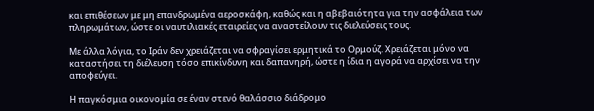και επιθέσεων με μη επανδρωμένα αεροσκάφη, καθώς και η αβεβαιότητα για την ασφάλεια των πληρωμάτων, ώστε οι ναυτιλιακές εταιρείες να αναστείλουν τις διελεύσεις τους.

Με άλλα λόγια, το Ιράν δεν χρειάζεται να σφραγίσει ερμητικά το Ορμούζ. Χρειάζεται μόνο να καταστήσει τη διέλευση τόσο επικίνδυνη και δαπανηρή, ώστε η ίδια η αγορά να αρχίσει να την αποφεύγει.

Η παγκόσμια οικονομία σε έναν στενό θαλάσσιο διάδρομο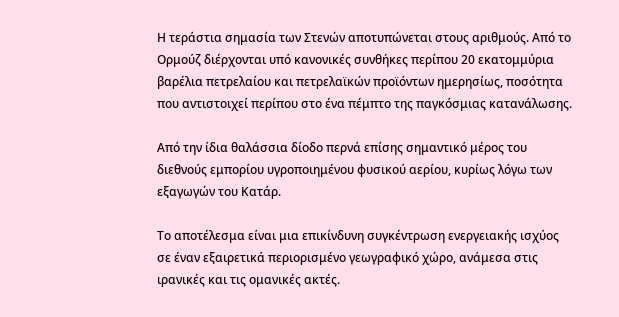Η τεράστια σημασία των Στενών αποτυπώνεται στους αριθμούς. Από το Ορμούζ διέρχονται υπό κανονικές συνθήκες περίπου 20 εκατομμύρια βαρέλια πετρελαίου και πετρελαϊκών προϊόντων ημερησίως, ποσότητα που αντιστοιχεί περίπου στο ένα πέμπτο της παγκόσμιας κατανάλωσης.

Από την ίδια θαλάσσια δίοδο περνά επίσης σημαντικό μέρος του διεθνούς εμπορίου υγροποιημένου φυσικού αερίου, κυρίως λόγω των εξαγωγών του Κατάρ.

Το αποτέλεσμα είναι μια επικίνδυνη συγκέντρωση ενεργειακής ισχύος σε έναν εξαιρετικά περιορισμένο γεωγραφικό χώρο, ανάμεσα στις ιρανικές και τις ομανικές ακτές.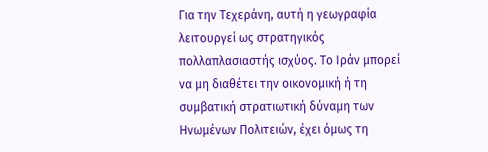Για την Τεχεράνη, αυτή η γεωγραφία λειτουργεί ως στρατηγικός πολλαπλασιαστής ισχύος. Το Ιράν μπορεί να μη διαθέτει την οικονομική ή τη συμβατική στρατιωτική δύναμη των Ηνωμένων Πολιτειών, έχει όμως τη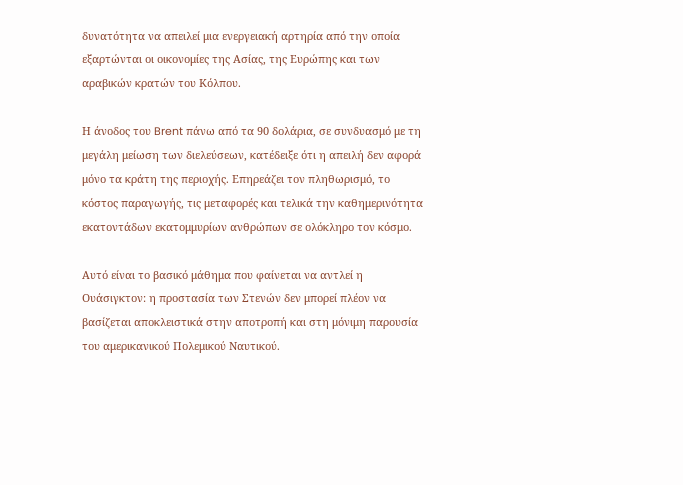δυνατότητα να απειλεί μια ενεργειακή αρτηρία από την οποία εξαρτώνται οι οικονομίες της Ασίας, της Ευρώπης και των αραβικών κρατών του Κόλπου.

Η άνοδος του Brent πάνω από τα 90 δολάρια, σε συνδυασμό με τη μεγάλη μείωση των διελεύσεων, κατέδειξε ότι η απειλή δεν αφορά μόνο τα κράτη της περιοχής. Επηρεάζει τον πληθωρισμό, το κόστος παραγωγής, τις μεταφορές και τελικά την καθημερινότητα εκατοντάδων εκατομμυρίων ανθρώπων σε ολόκληρο τον κόσμο.

Αυτό είναι το βασικό μάθημα που φαίνεται να αντλεί η Ουάσιγκτον: η προστασία των Στενών δεν μπορεί πλέον να βασίζεται αποκλειστικά στην αποτροπή και στη μόνιμη παρουσία του αμερικανικού Πολεμικού Ναυτικού.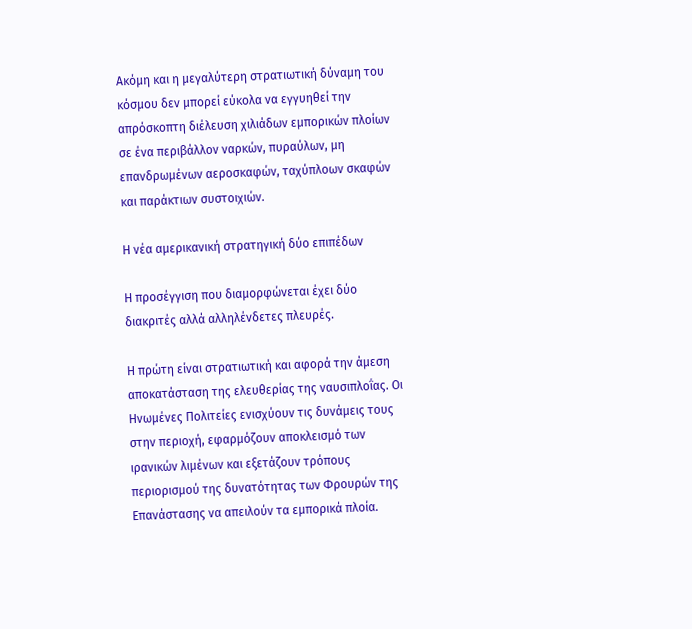Ακόμη και η μεγαλύτερη στρατιωτική δύναμη του κόσμου δεν μπορεί εύκολα να εγγυηθεί την απρόσκοπτη διέλευση χιλιάδων εμπορικών πλοίων σε ένα περιβάλλον ναρκών, πυραύλων, μη επανδρωμένων αεροσκαφών, ταχύπλοων σκαφών και παράκτιων συστοιχιών.

Η νέα αμερικανική στρατηγική δύο επιπέδων

Η προσέγγιση που διαμορφώνεται έχει δύο διακριτές αλλά αλληλένδετες πλευρές.

Η πρώτη είναι στρατιωτική και αφορά την άμεση αποκατάσταση της ελευθερίας της ναυσιπλοΐας. Οι Ηνωμένες Πολιτείες ενισχύουν τις δυνάμεις τους στην περιοχή, εφαρμόζουν αποκλεισμό των ιρανικών λιμένων και εξετάζουν τρόπους περιορισμού της δυνατότητας των Φρουρών της Επανάστασης να απειλούν τα εμπορικά πλοία.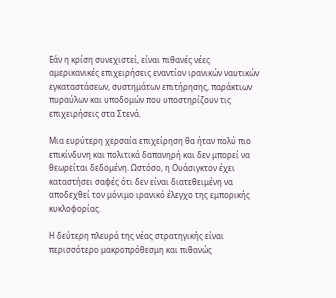Εάν η κρίση συνεχιστεί, είναι πιθανές νέες αμερικανικές επιχειρήσεις εναντίον ιρανικών ναυτικών εγκαταστάσεων, συστημάτων επιτήρησης, παράκτιων πυραύλων και υποδομών που υποστηρίζουν τις επιχειρήσεις στα Στενά.

Μια ευρύτερη χερσαία επιχείρηση θα ήταν πολύ πιο επικίνδυνη και πολιτικά δαπανηρή και δεν μπορεί να θεωρείται δεδομένη. Ωστόσο, η Ουάσιγκτον έχει καταστήσει σαφές ότι δεν είναι διατεθειμένη να αποδεχθεί τον μόνιμο ιρανικό έλεγχο της εμπορικής κυκλοφορίας.

Η δεύτερη πλευρά της νέας στρατηγικής είναι περισσότερο μακροπρόθεσμη και πιθανώς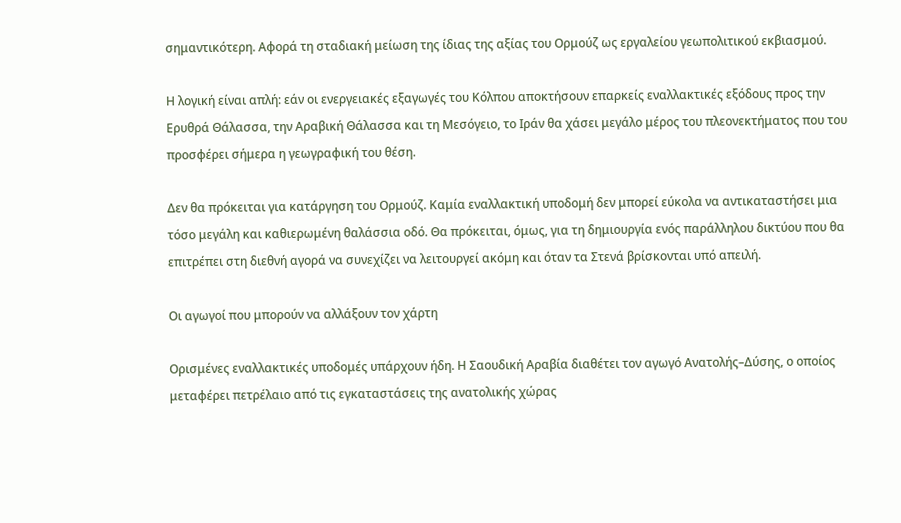σημαντικότερη. Αφορά τη σταδιακή μείωση της ίδιας της αξίας του Ορμούζ ως εργαλείου γεωπολιτικού εκβιασμού.

Η λογική είναι απλή: εάν οι ενεργειακές εξαγωγές του Κόλπου αποκτήσουν επαρκείς εναλλακτικές εξόδους προς την Ερυθρά Θάλασσα, την Αραβική Θάλασσα και τη Μεσόγειο, το Ιράν θα χάσει μεγάλο μέρος του πλεονεκτήματος που του προσφέρει σήμερα η γεωγραφική του θέση.

Δεν θα πρόκειται για κατάργηση του Ορμούζ. Καμία εναλλακτική υποδομή δεν μπορεί εύκολα να αντικαταστήσει μια τόσο μεγάλη και καθιερωμένη θαλάσσια οδό. Θα πρόκειται, όμως, για τη δημιουργία ενός παράλληλου δικτύου που θα επιτρέπει στη διεθνή αγορά να συνεχίζει να λειτουργεί ακόμη και όταν τα Στενά βρίσκονται υπό απειλή.

Οι αγωγοί που μπορούν να αλλάξουν τον χάρτη

Ορισμένες εναλλακτικές υποδομές υπάρχουν ήδη. Η Σαουδική Αραβία διαθέτει τον αγωγό Ανατολής–Δύσης, ο οποίος μεταφέρει πετρέλαιο από τις εγκαταστάσεις της ανατολικής χώρας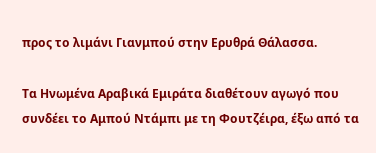προς το λιμάνι Γιανμπού στην Ερυθρά Θάλασσα.

Τα Ηνωμένα Αραβικά Εμιράτα διαθέτουν αγωγό που συνδέει το Αμπού Ντάμπι με τη Φουτζέιρα, έξω από τα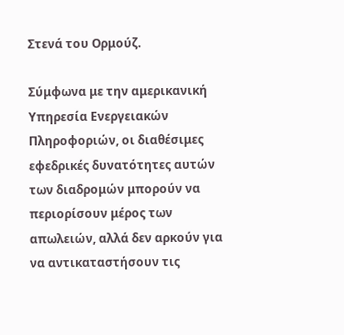Στενά του Ορμούζ.

Σύμφωνα με την αμερικανική Υπηρεσία Ενεργειακών Πληροφοριών, οι διαθέσιμες εφεδρικές δυνατότητες αυτών των διαδρομών μπορούν να περιορίσουν μέρος των απωλειών, αλλά δεν αρκούν για να αντικαταστήσουν τις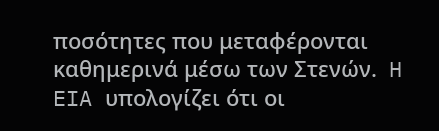ποσότητες που μεταφέρονται καθημερινά μέσω των Στενών.  H EIA υπολογίζει ότι οι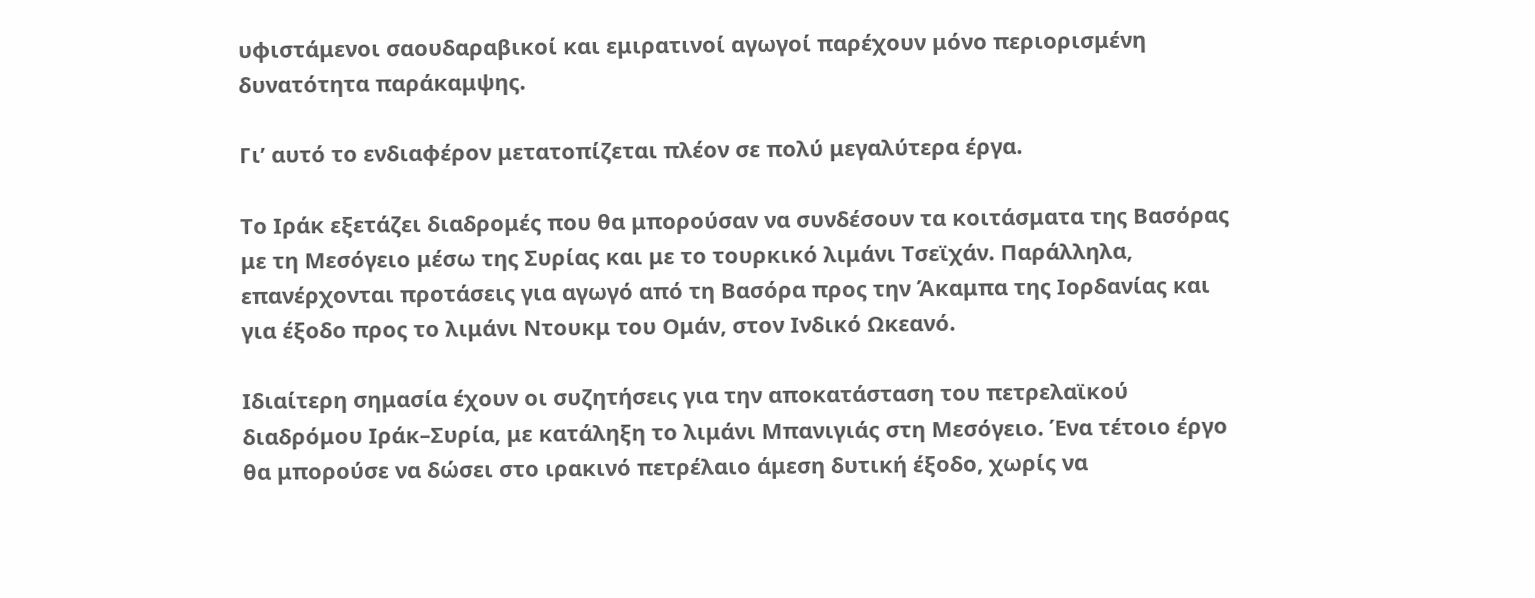υφιστάμενοι σαουδαραβικοί και εμιρατινοί αγωγοί παρέχουν μόνο περιορισμένη δυνατότητα παράκαμψης.

Γι’ αυτό το ενδιαφέρον μετατοπίζεται πλέον σε πολύ μεγαλύτερα έργα.

Το Ιράκ εξετάζει διαδρομές που θα μπορούσαν να συνδέσουν τα κοιτάσματα της Βασόρας με τη Μεσόγειο μέσω της Συρίας και με το τουρκικό λιμάνι Τσεϊχάν. Παράλληλα, επανέρχονται προτάσεις για αγωγό από τη Βασόρα προς την Άκαμπα της Ιορδανίας και για έξοδο προς το λιμάνι Ντουκμ του Ομάν, στον Ινδικό Ωκεανό.

Ιδιαίτερη σημασία έχουν οι συζητήσεις για την αποκατάσταση του πετρελαϊκού διαδρόμου Ιράκ–Συρία, με κατάληξη το λιμάνι Μπανιγιάς στη Μεσόγειο. Ένα τέτοιο έργο θα μπορούσε να δώσει στο ιρακινό πετρέλαιο άμεση δυτική έξοδο, χωρίς να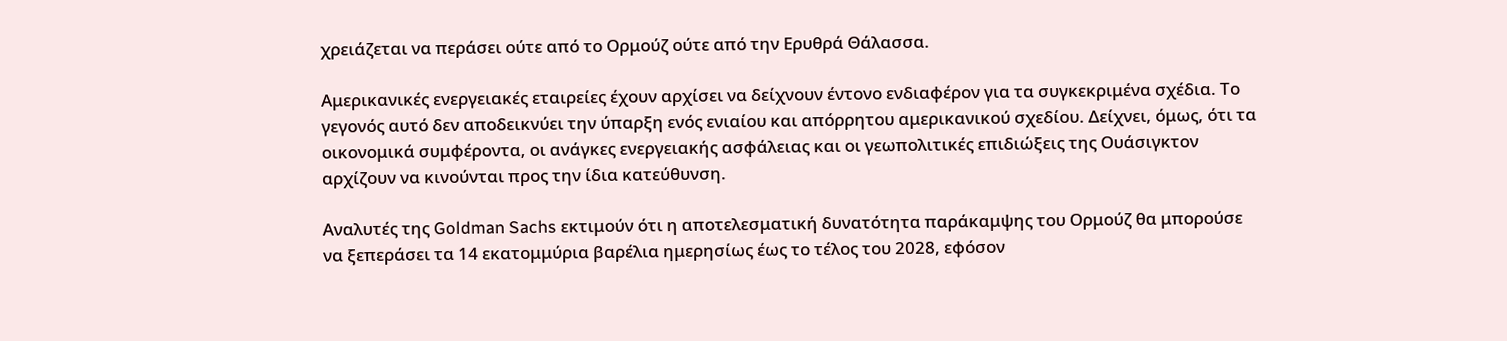χρειάζεται να περάσει ούτε από το Ορμούζ ούτε από την Ερυθρά Θάλασσα.

Αμερικανικές ενεργειακές εταιρείες έχουν αρχίσει να δείχνουν έντονο ενδιαφέρον για τα συγκεκριμένα σχέδια. Το γεγονός αυτό δεν αποδεικνύει την ύπαρξη ενός ενιαίου και απόρρητου αμερικανικού σχεδίου. Δείχνει, όμως, ότι τα οικονομικά συμφέροντα, οι ανάγκες ενεργειακής ασφάλειας και οι γεωπολιτικές επιδιώξεις της Ουάσιγκτον αρχίζουν να κινούνται προς την ίδια κατεύθυνση.

Αναλυτές της Goldman Sachs εκτιμούν ότι η αποτελεσματική δυνατότητα παράκαμψης του Ορμούζ θα μπορούσε να ξεπεράσει τα 14 εκατομμύρια βαρέλια ημερησίως έως το τέλος του 2028, εφόσον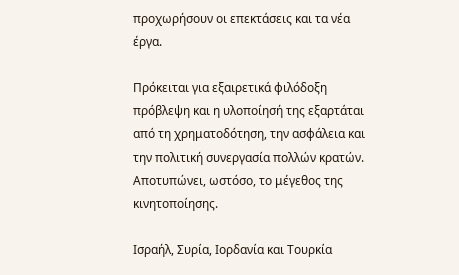προχωρήσουν οι επεκτάσεις και τα νέα έργα.

Πρόκειται για εξαιρετικά φιλόδοξη πρόβλεψη και η υλοποίησή της εξαρτάται από τη χρηματοδότηση, την ασφάλεια και την πολιτική συνεργασία πολλών κρατών. Αποτυπώνει, ωστόσο, το μέγεθος της κινητοποίησης.

Ισραήλ, Συρία, Ιορδανία και Τουρκία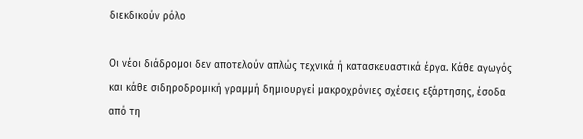διεκδικούν ρόλο

Οι νέοι διάδρομοι δεν αποτελούν απλώς τεχνικά ή κατασκευαστικά έργα. Κάθε αγωγός και κάθε σιδηροδρομική γραμμή δημιουργεί μακροχρόνιες σχέσεις εξάρτησης, έσοδα από τη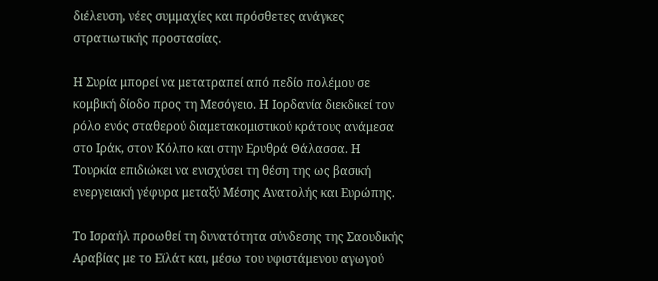διέλευση, νέες συμμαχίες και πρόσθετες ανάγκες στρατιωτικής προστασίας.

Η Συρία μπορεί να μετατραπεί από πεδίο πολέμου σε κομβική δίοδο προς τη Μεσόγειο. Η Ιορδανία διεκδικεί τον ρόλο ενός σταθερού διαμετακομιστικού κράτους ανάμεσα στο Ιράκ, στον Κόλπο και στην Ερυθρά Θάλασσα. Η Τουρκία επιδιώκει να ενισχύσει τη θέση της ως βασική ενεργειακή γέφυρα μεταξύ Μέσης Ανατολής και Ευρώπης.

Το Ισραήλ προωθεί τη δυνατότητα σύνδεσης της Σαουδικής Αραβίας με το Εϊλάτ και, μέσω του υφιστάμενου αγωγού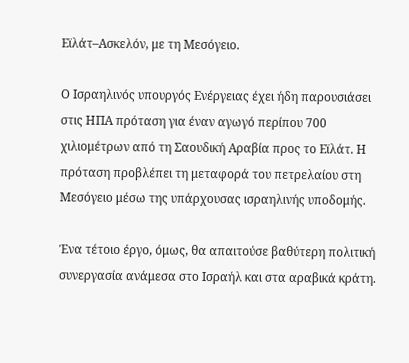Εϊλάτ–Ασκελόν, με τη Μεσόγειο.

Ο Ισραηλινός υπουργός Ενέργειας έχει ήδη παρουσιάσει στις ΗΠΑ πρόταση για έναν αγωγό περίπου 700 χιλιομέτρων από τη Σαουδική Αραβία προς το Εϊλάτ. Η πρόταση προβλέπει τη μεταφορά του πετρελαίου στη Μεσόγειο μέσω της υπάρχουσας ισραηλινής υποδομής.

Ένα τέτοιο έργο, όμως, θα απαιτούσε βαθύτερη πολιτική συνεργασία ανάμεσα στο Ισραήλ και στα αραβικά κράτη.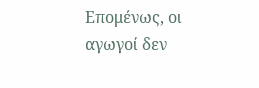Επομένως, οι αγωγοί δεν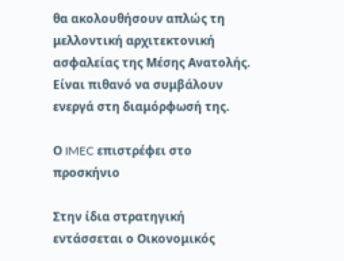θα ακολουθήσουν απλώς τη μελλοντική αρχιτεκτονική ασφαλείας της Μέσης Ανατολής. Είναι πιθανό να συμβάλουν ενεργά στη διαμόρφωσή της.

Ο IMEC επιστρέφει στο προσκήνιο

Στην ίδια στρατηγική εντάσσεται ο Οικονομικός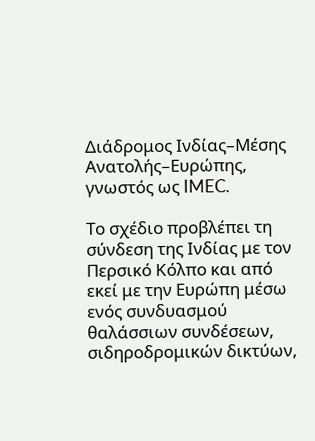Διάδρομος Ινδίας–Μέσης Ανατολής–Ευρώπης, γνωστός ως IMEC.

Το σχέδιο προβλέπει τη σύνδεση της Ινδίας με τον Περσικό Κόλπο και από εκεί με την Ευρώπη μέσω ενός συνδυασμού θαλάσσιων συνδέσεων, σιδηροδρομικών δικτύων,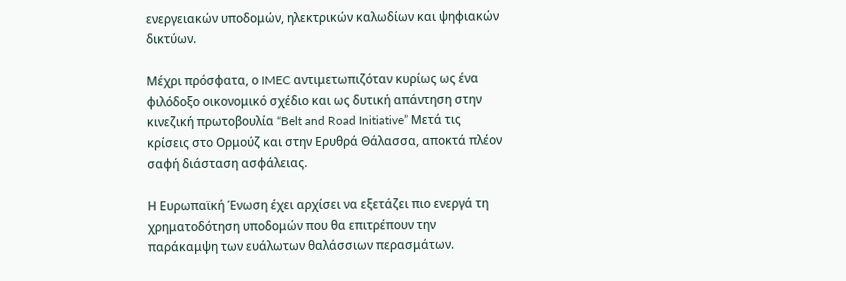ενεργειακών υποδομών, ηλεκτρικών καλωδίων και ψηφιακών δικτύων.

Μέχρι πρόσφατα, ο IMEC αντιμετωπιζόταν κυρίως ως ένα φιλόδοξο οικονομικό σχέδιο και ως δυτική απάντηση στην κινεζική πρωτοβουλία “Belt and Road Initiative” Μετά τις κρίσεις στο Ορμούζ και στην Ερυθρά Θάλασσα, αποκτά πλέον σαφή διάσταση ασφάλειας.

Η Ευρωπαϊκή Ένωση έχει αρχίσει να εξετάζει πιο ενεργά τη χρηματοδότηση υποδομών που θα επιτρέπουν την παράκαμψη των ευάλωτων θαλάσσιων περασμάτων.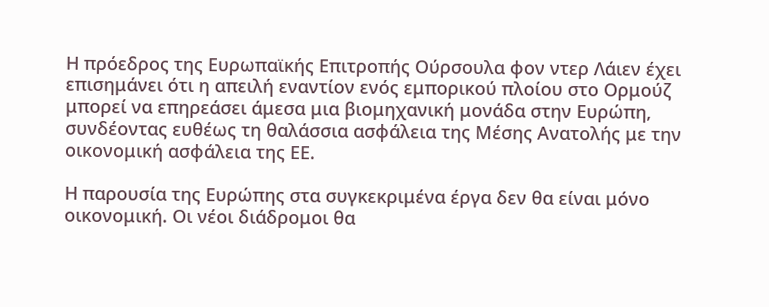Η πρόεδρος της Ευρωπαϊκής Επιτροπής Ούρσουλα φον ντερ Λάιεν έχει επισημάνει ότι η απειλή εναντίον ενός εμπορικού πλοίου στο Ορμούζ μπορεί να επηρεάσει άμεσα μια βιομηχανική μονάδα στην Ευρώπη, συνδέοντας ευθέως τη θαλάσσια ασφάλεια της Μέσης Ανατολής με την οικονομική ασφάλεια της ΕΕ.

Η παρουσία της Ευρώπης στα συγκεκριμένα έργα δεν θα είναι μόνο οικονομική. Οι νέοι διάδρομοι θα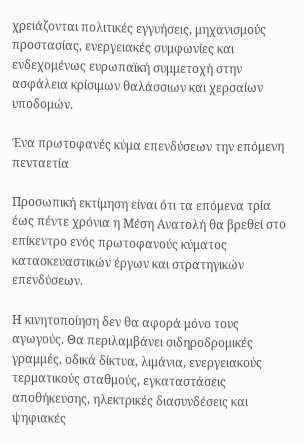χρειάζονται πολιτικές εγγυήσεις, μηχανισμούς προστασίας, ενεργειακές συμφωνίες και ενδεχομένως ευρωπαϊκή συμμετοχή στην ασφάλεια κρίσιμων θαλάσσιων και χερσαίων υποδομών.

Ένα πρωτοφανές κύμα επενδύσεων την επόμενη πενταετία

Προσωπική εκτίμηση είναι ότι τα επόμενα τρία έως πέντε χρόνια η Μέση Ανατολή θα βρεθεί στο επίκεντρο ενός πρωτοφανούς κύματος κατασκευαστικών έργων και στρατηγικών επενδύσεων.

Η κινητοποίηση δεν θα αφορά μόνο τους αγωγούς. Θα περιλαμβάνει σιδηροδρομικές γραμμές, οδικά δίκτυα, λιμάνια, ενεργειακούς τερματικούς σταθμούς, εγκαταστάσεις αποθήκευσης, ηλεκτρικές διασυνδέσεις και ψηφιακές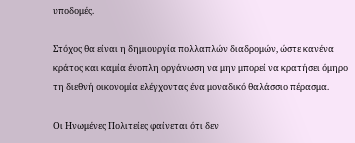υποδομές.

Στόχος θα είναι η δημιουργία πολλαπλών διαδρομών, ώστε κανένα κράτος και καμία ένοπλη οργάνωση να μην μπορεί να κρατήσει όμηρο τη διεθνή οικονομία ελέγχοντας ένα μοναδικό θαλάσσιο πέρασμα.

Οι Ηνωμένες Πολιτείες φαίνεται ότι δεν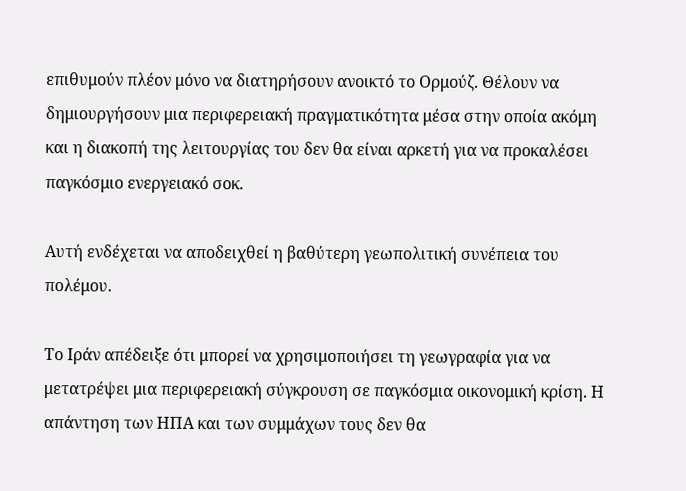επιθυμούν πλέον μόνο να διατηρήσουν ανοικτό το Ορμούζ. Θέλουν να δημιουργήσουν μια περιφερειακή πραγματικότητα μέσα στην οποία ακόμη και η διακοπή της λειτουργίας του δεν θα είναι αρκετή για να προκαλέσει παγκόσμιο ενεργειακό σοκ.

Αυτή ενδέχεται να αποδειχθεί η βαθύτερη γεωπολιτική συνέπεια του πολέμου.

Το Ιράν απέδειξε ότι μπορεί να χρησιμοποιήσει τη γεωγραφία για να μετατρέψει μια περιφερειακή σύγκρουση σε παγκόσμια οικονομική κρίση. Η απάντηση των ΗΠΑ και των συμμάχων τους δεν θα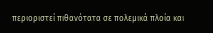περιοριστεί πιθανότατα σε πολεμικά πλοία και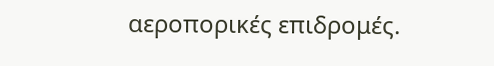αεροπορικές επιδρομές.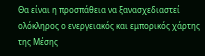Θα είναι η προσπάθεια να ξανασχεδιαστεί ολόκληρος ο ενεργειακός και εμπορικός χάρτης της Μέσης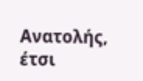Ανατολής, έτσι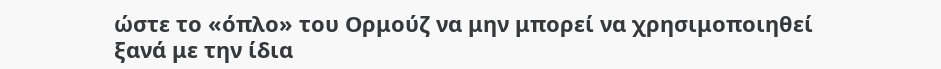ώστε το «όπλο» του Ορμούζ να μην μπορεί να χρησιμοποιηθεί ξανά με την ίδια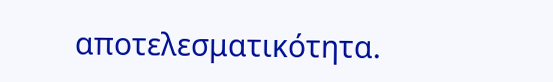αποτελεσματικότητα.